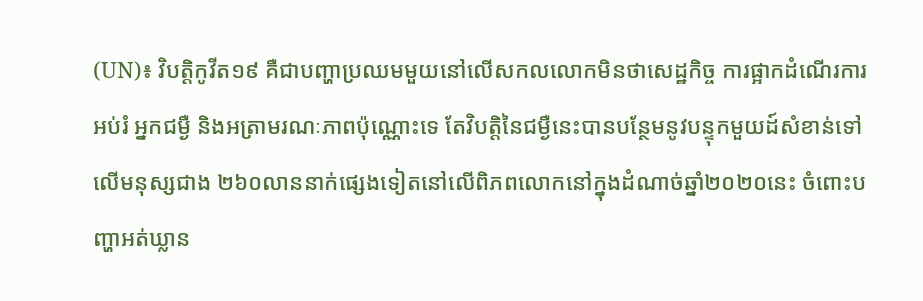(UN)៖ វិបត្តិកូវីត១៩ គឺជាបញ្ហាប្រឈមមួយនៅលើសកលលោកមិនថាសេដ្ឋកិច្ច ការផ្អាកដំណើរការអប់រំ អ្នកជម្ងឺ និងអត្រាមរណៈភាពប៉ុណ្ណោះទេ តែវិបត្តិនៃជម្ងឺនេះបានបន្ថែមនូវបន្ទុកមួយដ៍សំខាន់ទៅលើមនុស្សជាង ២៦០លាននាក់ផ្សេងទៀតនៅលើពិភពលោកនៅក្នុងដំណាច់ឆ្នាំ២០២០នេះ ចំពោះបញ្ហាអត់ឃ្លាន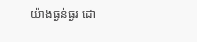យ៉ាងធ្ងន់ធ្ងរ ដោ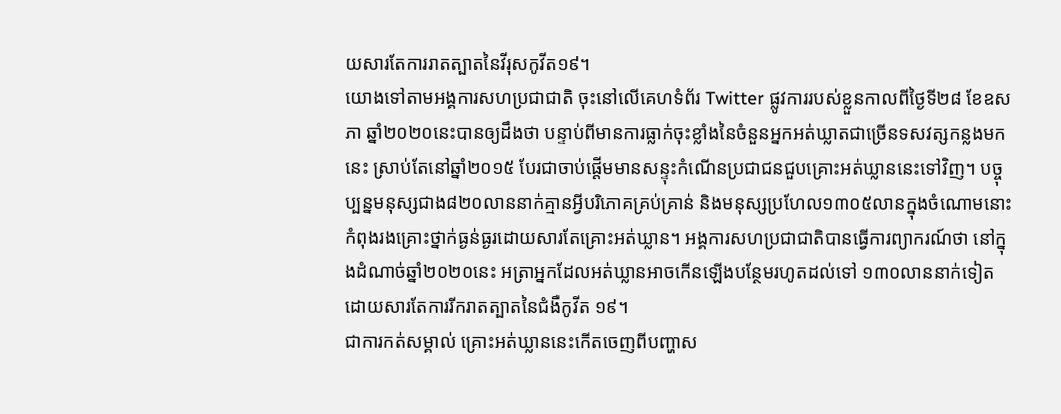យសារតែការរាតត្បាតនៃវីរុសកូវីត១៩។
យោងទៅតាមអង្គការសហប្រជាជាតិ ចុះនៅលើគេហទំព័រ Twitter ផ្លូវការរបស់ខ្លួនកាលពីថ្ងៃទី២៨ ខែឧសភា ឆ្នាំ២០២០នេះបានឲ្យដឹងថា បន្ទាប់ពីមានការធ្លាក់ចុះខ្លាំងនៃចំនួនអ្នកអត់ឃ្លាតជាច្រើនទសវត្សកន្លងមកនេះ ស្រាប់តែនៅឆ្នាំ២០១៥ បែរជាចាប់ផ្ដើមមានសន្ទុះកំណើនប្រជាជនជួបគ្រោះអត់ឃ្លាននេះទៅវិញ។ បច្ចុប្បន្នមនុស្សជាង៨២០លាននាក់គ្មានអ្វីបរិភោគគ្រប់គ្រាន់ និងមនុស្សប្រហែល១៣០៥លានក្នុងចំណោមនោះកំពុងរងគ្រោះថ្នាក់ធ្ងន់ធ្ងរដោយសារតែគ្រោះអត់ឃ្លាន។ អង្គការសហប្រជាជាតិបានធ្វើការព្យាករណ៍ថា នៅក្នុងដំណាច់ឆ្នាំ២០២០នេះ អត្រាអ្នកដែលអត់ឃ្លានអាចកើនឡើងបន្ថែមរហូតដល់ទៅ ១៣០លាននាក់ទៀត ដោយសារតែការរីករាតត្បាតនៃជំងឺកូវីត ១៩។
ជាការកត់សម្គាល់ គ្រោះអត់ឃ្លាននេះកើតចេញពីបញ្ហាស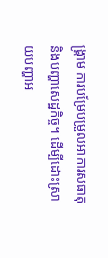ង្គ្រាម ការបម្រែបម្រួលអាការសធាតុ និងបញ្ហាសេដ្ឋកិច្ច។ ដើម្បីដោះស្រាយបញ្ហាអ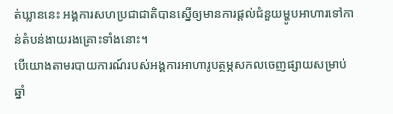ត់ឃ្លាននេះ អង្គការសហប្រជាជាតិបានស្នើឲ្យមានការផ្តល់ជំនួយម្ហូបអាហារទៅកាន់តំបន់ងាយរងគ្រោះទាំងនោះ។
បើយោងតាមរបាយការណ៍របស់អង្គការអាហារូបត្ថម្ភសកលចេញផ្សាយសម្រាប់ឆ្នាំ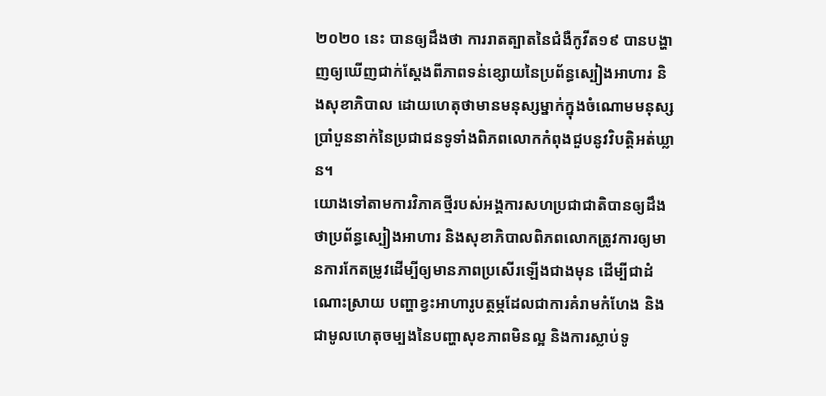២០២០ នេះ បានឲ្យដឹងថា ការរាតត្បាតនៃជំងឺកូវីត១៩ បានបង្ហាញឲ្យឃើញជាក់ស្ដែងពីភាពទន់ខ្សោយនៃប្រព័ន្ធស្បៀងអាហារ និងសុខាភិបាល ដោយហេតុថាមានមនុស្សម្នាក់ក្នុងចំណោមមនុស្សប្រាំបួននាក់នៃប្រជាជនទូទាំងពិភពលោកកំពុងជួបនូវវិបត្តិអត់ឃ្លាន។
យោងទៅតាមការវិភាគថ្មីរបស់អង្គការសហប្រជាជាតិបានឲ្យដឹងថាប្រព័ន្ធស្បៀងអាហារ និងសុខាភិបាលពិភពលោកត្រូវការឲ្យមានការកែតម្រូវដើម្បីឲ្យមានភាពប្រសើរឡើងជាងមុន ដើម្បីជាដំណោះស្រាយ បញ្ហាខ្វះអាហារូបត្ថម្ភដែលជាការគំរាមកំហែង និងជាមូលហេតុចម្បងនៃបញ្ហាសុខភាពមិនល្អ និងការស្លាប់ទូ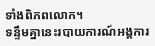ទាំងពិភពលោក។
ទន្ទឹមគ្នានេះរបាយការណ៍អង្គការ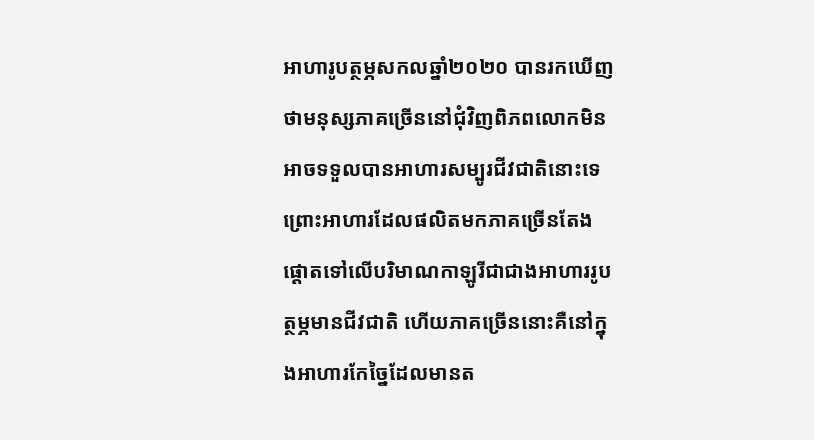អាហារូបត្ថម្ភសកលឆ្នាំ២០២០ បានរកឃើញថាមនុស្សភាគច្រើននៅជុំវិញពិភពលោកមិនអាចទទួលបានអាហារសម្បូរជីវជាតិនោះទេ ព្រោះអាហារដែលផលិតមកភាគច្រើនតែងផ្ដោតទៅលើបរិមាណកាឡូរីជាជាងអាហាររូបត្ថម្ភមានជីវជាតិ ហើយភាគច្រើននោះគឺនៅក្នុងអាហារកែច្នៃដែលមានត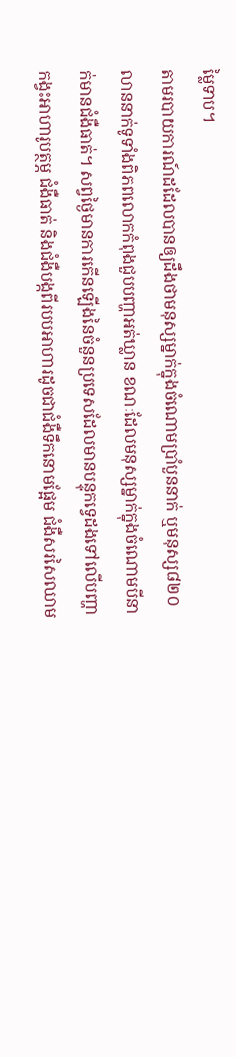ម្លៃទាប។
តាមរបាយការណ៍ដដែលបានឲ្យដឹងថាមនុស្សម្នាក់ក្នុងចំណោមប្រាំបួននាក់ ឬមនុស្ស៨២០លាននាក់ទូទាំងពិភពលោកកំពុងជួបបញ្ហាអត់ឃ្លាន ខណៈដែលមនុស្សម្នាក់ក្នុងចំណោមបីនាក់មានជំងឺធាត់។ សព្វថ្ងៃមានការកើនឡើងនៃចំនួនប្រទេសដែលមានបន្ទុកទេ្វដងទៅលើបញ្ហាកង្វះអាហារូបត្ថម្ភ ជំងឺធាត់ និងជំងឺបង្កពីរបបអាហារដូចជាជំងឺទឹកនោមផ្អែម ជំងឺសរសៃឈាម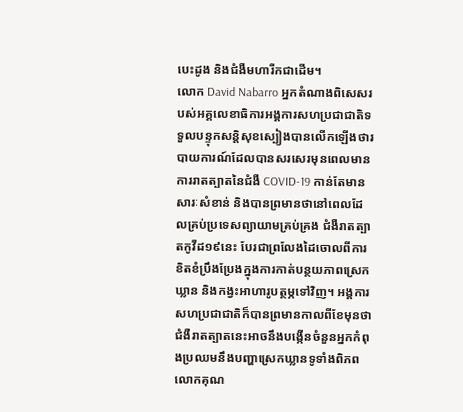បេះដូង និងជំងឺមហារីកជាដើម។
លោក David Nabarro អ្នកតំណាងពិសេសរបស់អគ្គលេខាធិការអង្គការសហប្រជាជាតិទទួលបន្ទុកសនិ្តសុខស្បៀងបានលើកឡើងថារបាយការណ៍ដែលបានសរសេរមុនពេលមានការរាតត្បាតនៃជំងឺ COVID-19 កាន់តែមានសារៈសំខាន់ និងបានព្រមានថានៅពេលដែលគ្រប់ប្រទេសព្យាយាមគ្រប់គ្រង ជំងឺរាតត្បាតកូវីដ១៩នេះ បែរជាព្រលែងដៃចោលពីការខិតខំប្រឹងប្រែងក្នុងការកាត់បន្ថយភាពស្រេកឃ្លាន និងកង្វះអាហារូបត្ថម្ភទៅវិញ។ អង្គការសហប្រជាជាតិក៏បានព្រមានកាលពីខែមុនថាជំងឺរាតត្បាតនេះអាចនឹងបង្កើនចំនួនអ្នកកំពុងប្រឈមនឹងបញ្ហាស្រេកឃ្លានទូទាំងពិភពលោកគុណ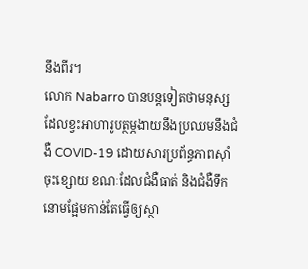នឹងពីរ។
លោក Nabarro បានបន្តទៀតថាមនុស្សដែលខ្វះអាហារូបត្ថម្ភងាយនឹងប្រឈមនឹងជំងឺ COVID-19 ដោយសារប្រព័ន្ធភាពស៊ាំចុះខ្សោយ ខណៈដែលជំងឺធាត់ និងជំងឺទឹកនោមផ្អែមកាន់តែធ្វើឲ្យស្ថា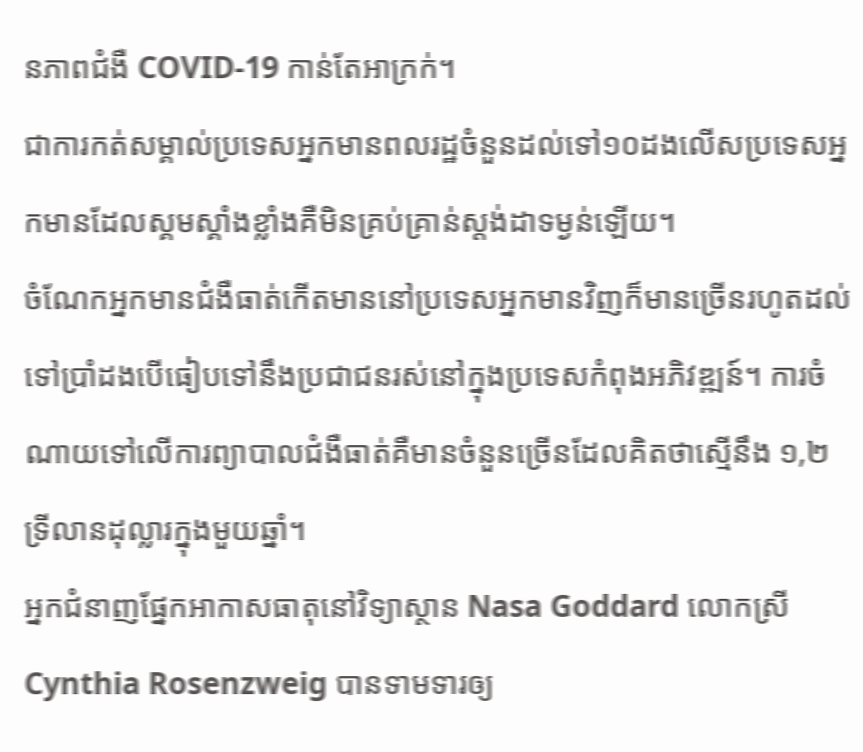នភាពជំងឺ COVID-19 កាន់តែអាក្រក់។
ជាការកត់សម្គាល់ប្រទេសអ្នកមានពលរដ្ឋចំនួនដល់ទៅ១០ដងលើសប្រទេសអ្នកមានដែលស្គមស្គាំងខ្លាំងគឺមិនគ្រប់គ្រាន់ស្តង់ដាទម្ងន់ឡើយ។
ចំណែកអ្នកមានជំងឺធាត់កើតមាននៅប្រទេសអ្នកមានវិញក៏មានច្រើនរហូតដល់ទៅប្រាំដងបើធៀបទៅនឹងប្រជាជនរស់នៅក្នុងប្រទេសកំពុងអភិវឌ្ឍន៍។ ការចំណាយទៅលើការព្យាបាលជំងឺធាត់គឺមានចំនួនច្រើនដែលគិតថាស្មើនឹង ១,២ ទ្រីលានដុល្លារក្នុងមួយឆ្នាំ។
អ្នកជំនាញផ្នែកអាកាសធាតុនៅវិទ្យាស្ថាន Nasa Goddard លោកស្រី Cynthia Rosenzweig បានទាមទារឲ្យ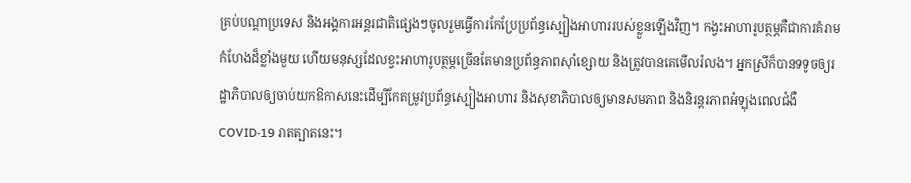គ្រប់បណ្ដាប្រទេស និងអង្គការអន្តរជាតិផ្សេងៗចូលរួមធ្វើការកែប្រែប្រព័ន្ធស្បៀងអាហាររបស់ខ្លួនឡើងវិញ។ កង្វះអាហារូបត្ថម្ភគឺជាការគំរាមកំហែងដ៏ខ្លាំងមួយ ហើយមនុស្សដែលខ្វះអាហារូបត្ថម្ភច្រើនតែមានប្រព័ន្ធភាពស៊ាំខ្សោយ និងត្រូវបានគេមើលរំលង។ អ្នកស្រីក៏បានទទូចឲ្យរដ្ឋាភិបាលឲ្យចាប់យកឱកាសនេះដើម្បីកែតម្រូវប្រព័ន្ធស្បៀងអាហារ និងសុខាភិបាលឲ្យមានសមភាព និងនិរន្តរភាពអំឡុងពេលជំងឺ COVID-19 រាតត្បាតនេះ។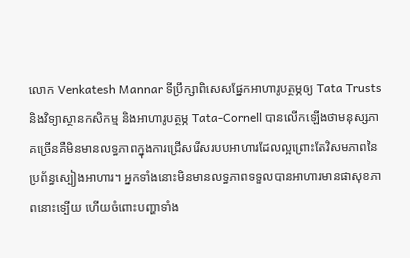លោក Venkatesh Mannar ទីប្រឹក្សាពិសេសផ្នែកអាហារូបត្ថម្ភឲ្យ Tata Trusts និងវិទ្យាស្ថានកសិកម្ម និងអាហារូបត្ថម្ភ Tata-Cornell បានលើកឡើងថាមនុស្សភាគច្រើនគឺមិនមានលទ្ធភាពក្នុងការជ្រើសរើសរបបអាហារដែលល្អព្រោះតែវិសមភាពនៃប្រព័ន្ធស្បៀងអាហារ។ អ្នកទាំងនោះមិនមានលទ្ធភាពទទួលបានអាហារមានផាសុខភាពនោះទ្បើយ ហើយចំពោះបញ្ហាទាំង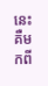នេះគឺមកពី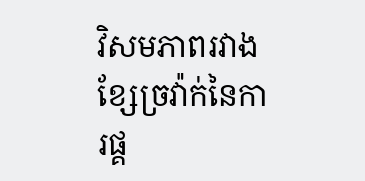វិសមភាពរវាងខ្សែច្រវ៉ាក់នៃការផ្គ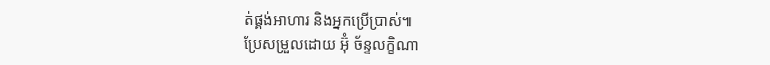ត់ផ្គង់អាហារ និងអ្នកប្រើប្រាស់៕
ប្រែសម្រួលដោយ អ៊ុំ ច័ន្ទលក្ខិណា